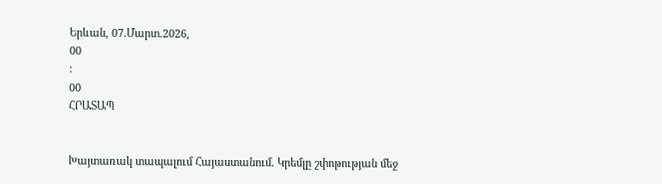Երևան, 07.Մարտ.2026,
00
:
00
ՀՐԱՏԱՊ


Խայտառակ տապալում Հայաստանում. Կրեմլը շփոթության մեջ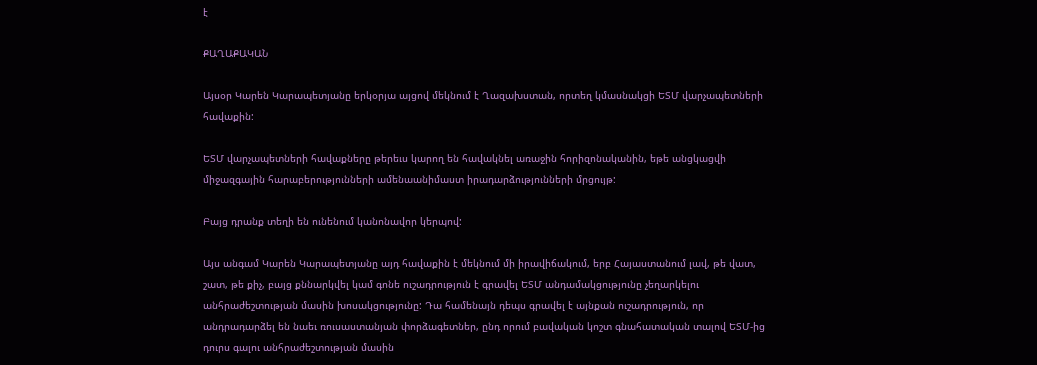է

ՔԱՂԱՔԱԿԱՆ

Այսօր Կարեն Կարապետյանը երկօրյա այցով մեկնում է Ղազախստան, որտեղ կմասնակցի ԵՏՄ վարչապետների հավաքին:

ԵՏՄ վարչապետների հավաքները թերեւս կարող են հավակնել առաջին հորիզոնականին, եթե անցկացվի միջազգային հարաբերությունների ամենաանիմաստ իրադարձությունների մրցույթ:

Բայց դրանք տեղի են ունենում կանոնավոր կերպով:

Այս անգամ Կարեն Կարապետյանը այդ հավաքին է մեկնում մի իրավիճակում, երբ Հայաստանում լավ, թե վատ, շատ, թե քիչ, բայց քննարկվել կամ գոնե ուշադրություն է գրավել ԵՏՄ անդամակցությունը չեղարկելու անհրաժեշտության մասին խոսակցությունը: Դա համենայն դեպս գրավել է այնքան ուշադրություն, որ անդրադարձել են նաեւ ռուսաստանյան փորձագետներ, ընդ որում բավական կոշտ գնահատական տալով ԵՏՄ-ից դուրս գալու անհրաժեշտության մասին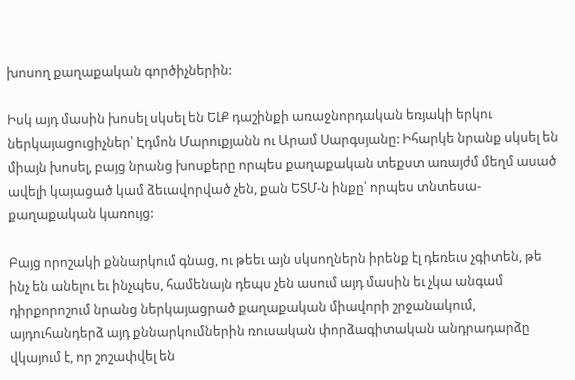խոսող քաղաքական գործիչներին:

Իսկ այդ մասին խոսել սկսել են ԵԼՔ դաշինքի առաջնորդական եռյակի երկու ներկայացուցիչներ՝ Էդմոն Մարուքյանն ու Արամ Սարգսյանը: Իհարկե նրանք սկսել են միայն խոսել, բայց նրանց խոսքերը որպես քաղաքական տեքստ առայժմ մեղմ ասած ավելի կայացած կամ ձեւավորված չեն, քան ԵՏՄ-ն ինքը՝ որպես տնտեսա-քաղաքական կառույց:

Բայց որոշակի քննարկում գնաց, ու թեեւ այն սկսողներն իրենք էլ դեռեւս չգիտեն, թե ինչ են անելու եւ ինչպես, համենայն դեպս չեն ասում այդ մասին եւ չկա անգամ դիրքորոշում նրանց ներկայացրած քաղաքական միավորի շրջանակում, այդուհանդերձ այդ քննարկումներին ռուսական փորձագիտական անդրադարձը վկայում է, որ շոշափվել են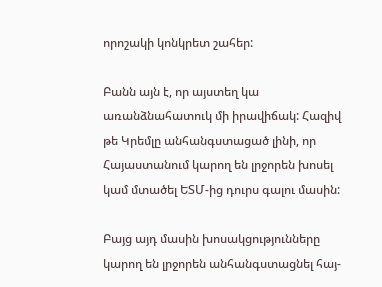որոշակի կոնկրետ շահեր:

Բանն այն է, որ այստեղ կա առանձնահատուկ մի իրավիճակ: Հազիվ թե Կրեմլը անհանգստացած լինի, որ Հայաստանում կարող են լրջորեն խոսել կամ մտածել ԵՏՄ-ից դուրս գալու մասին:

Բայց այդ մասին խոսակցությունները կարող են լրջորեն անհանգստացնել հայ-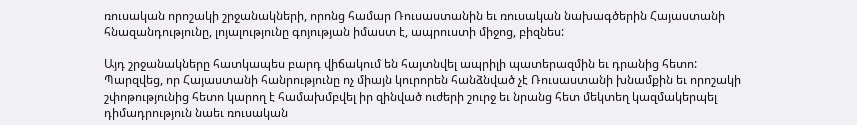ռուսական որոշակի շրջանակների, որոնց համար Ռուսաստանին եւ ռուսական նախագծերին Հայաստանի հնազանդությունը, լոյալությունը գոյության իմաստ է, ապրուստի միջոց, բիզնես:

Այդ շրջանակները հատկապես բարդ վիճակում են հայտնվել ապրիլի պատերազմին եւ դրանից հետո: Պարզվեց, որ Հայաստանի հանրությունը ոչ միայն կուրորեն հանձնված չէ Ռուսաստանի խնամքին եւ որոշակի շփոթությունից հետո կարող է համախմբվել իր զինված ուժերի շուրջ եւ նրանց հետ մեկտեղ կազմակերպել դիմադրություն նաեւ ռուսական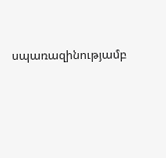սպառազինությամբ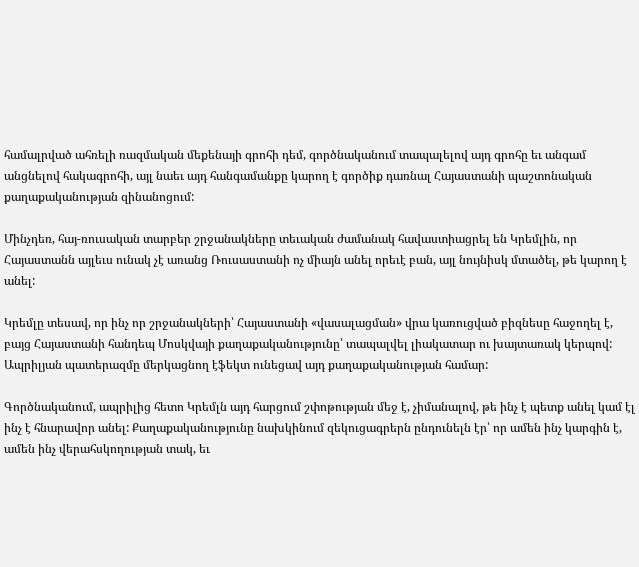համալրված ահռելի ռազմական մեքենայի գրոհի դեմ, գործնականում տապալելով այդ գրոհը եւ անգամ անցնելով հակագրոհի, այլ նաեւ այդ հանգամանքը կարող է գործիք դառնալ Հայաստանի պաշտոնական քաղաքականության զինանոցում:

Մինչդեռ, հայ-ռուսական տարբեր շրջանակները տեւական ժամանակ հավաստիացրել են Կրեմլին, որ Հայաստանն այլեւս ունակ չէ առանց Ռուսաստանի ոչ միայն անել որեւէ բան, այլ նույնիսկ մտածել, թե կարող է անել:

Կրեմլը տեսավ, որ ինչ որ շրջանակների՝ Հայաստանի «վասալացման» վրա կառուցված բիզնեսը հաջողել է, բայց Հայաստանի հանդեպ Մոսկվայի քաղաքականությունը՝ տապալվել լիակատար ու խայտառակ կերպով: Ապրիլյան պատերազմը մերկացնող էֆեկտ ունեցավ այդ քաղաքականության համար:

Գործնականում, ապրիլից հետո Կրեմլն այդ հարցում շփոթության մեջ է, չիմանալով, թե ինչ է պետք անել կամ էլ ինչ է հնարավոր անել: Քաղաքականությունը նախկինում զեկուցագրերն ընդունելն էր՝ որ ամեն ինչ կարգին է, ամեն ինչ վերահսկողության տակ, եւ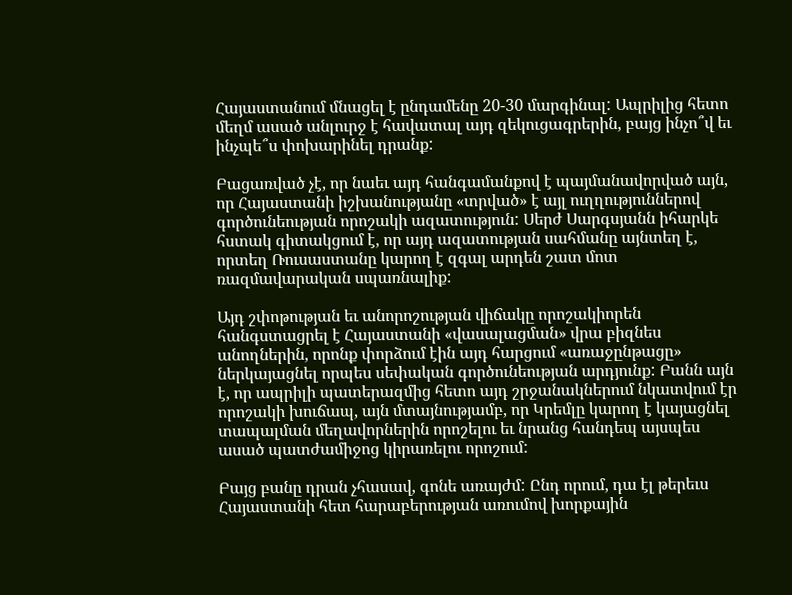Հայաստանում մնացել է ընդամենը 20-30 մարգինալ: Ապրիլից հետո մեղմ ասած անլուրջ է հավատալ այդ զեկուցագրերին, բայց ինչո՞վ եւ ինչպե՞ս փոխարինել դրանք:

Բացառված չէ, որ նաեւ այդ հանգամանքով է պայմանավորված այն, որ Հայաստանի իշխանությանը «տրված» է այլ ուղղություններով գործունեության որոշակի ազատություն: Սերժ Սարգսյանն իհարկե հստակ գիտակցում է, որ այդ ազատության սահմանը այնտեղ է, որտեղ Ռուսաստանը կարող է զգալ արդեն շատ մոտ ռազմավարական սպառնալիք:

Այդ շփոթության եւ անորոշության վիճակը որոշակիորեն հանգստացրել է Հայաստանի «վասալացման» վրա բիզնես անողներին, որոնք փորձում էին այդ հարցում «առաջընթացը» ներկայացնել որպես սեփական գործունեության արդյունք: Բանն այն է, որ ապրիլի պատերազմից հետո այդ շրջանակներում նկատվում էր որոշակի խուճապ, այն մտայնությամբ, որ Կրեմլը կարող է կայացնել տապալման մեղավորներին որոշելու եւ նրանց հանդեպ այսպես ասած պատժամիջոց կիրառելու որոշում:

Բայց բանը դրան չհասավ, գոնե առայժմ: Ընդ որում, դա էլ թերեւս Հայաստանի հետ հարաբերության առումով խորքային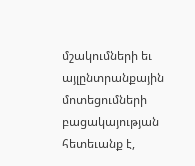մշակումների եւ այլընտրանքային մոտեցումների բացակայության հետեւանք է,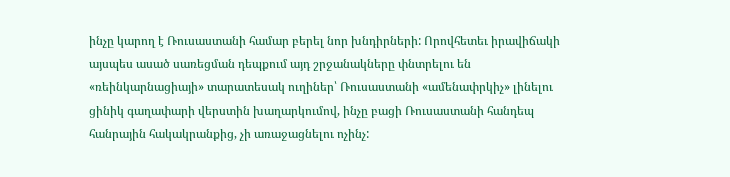ինչը կարող է Ռուսաստանի համար բերել նոր խնդիրների: Որովհետեւ իրավիճակի այսպես ասած սառեցման դեպքում այդ շրջանակները փնտրելու են «ռեինկարնացիայի» տարատեսակ ուղիներ՝ Ռուսաստանի «ամենափրկիչ» լինելու ցինիկ գաղափարի վերստին խաղարկումով, ինչը բացի Ռուսաստանի հանդեպ հանրային հակակրանքից, չի առաջացնելու ոչինչ: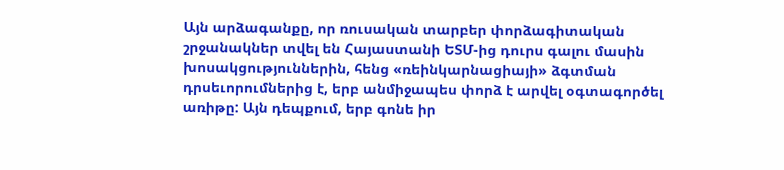Այն արձագանքը, որ ռուսական տարբեր փորձագիտական շրջանակներ տվել են Հայաստանի ԵՏՄ-ից դուրս գալու մասին խոսակցություններին, հենց «ռեինկարնացիայի» ձգտման դրսեւորումներից է, երբ անմիջապես փորձ է արվել օգտագործել առիթը: Այն դեպքում, երբ գոնե իր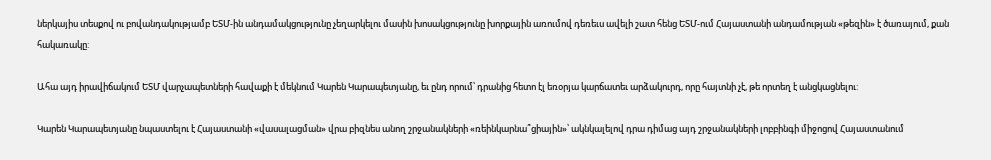ներկայիս տեսքով ու բովանդակությամբ ԵՏՄ-ին անդամակցությունը չեղարկելու մասին խոսակցությունը խորքային առումով դեռեւս ավելի շատ հենց ԵՏՄ-ում Հայաստանի անդամության «թեզին» է ծառայում, քան հակառակը:

Ահա այդ իրավիճակում ԵՏՄ վարչապետների հավաքի է մեկնում Կարեն Կարապետյանը, եւ ընդ որում՝ դրանից հետո էլ եռօրյա կարճատեւ արձակուրդ, որը հայտնի չէ, թե որտեղ է անցկացնելու:

Կարեն Կարապետյանը նպաստելու է Հայաստանի «վասալացման» վրա բիզնես անող շրջանակների «ռեինկարնա՞ցիային»՝ ակնկալելով դրա դիմաց այդ շրջանակների լոբբինգի միջոցով Հայաստանում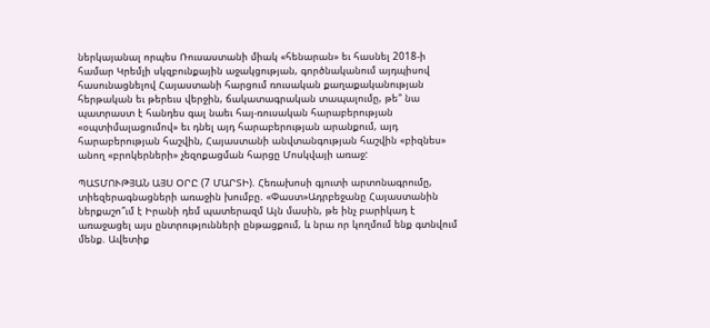ներկայանալ որպես Ռուսաստանի միակ «հենարան» եւ հասնել 2018-ի համար Կրեմլի սկզբունքային աջակցության, գործնականում այդպիսով հասունացնելով Հայաստանի հարցում ռուսական քաղաքականության հերթական եւ թերեւս վերջին, ճակատագրական տապալումը, թե՞ նա պատրաստ է հանդես գալ նաեւ հայ-ռուսական հարաբերության «օպտիմալացումով» եւ դնել այդ հարաբերության արանքում, այդ հարաբերության հաշվին, Հայաստանի անվտանգության հաշվին «բիզնես» անող «բրոկերների» չեզոքացման հարցը Մոսկվայի առաջ:

ՊԱՏՄՈՒԹՅԱՆ ԱՅՍ ՕՐԸ (7 ՄԱՐՏԻ). Հեռախոսի գյուտի արտոնագրումը, տիեզերագնացների առաջին խումբը. «Փաստ»Ադրբեջանը Հայաստանին ներքաշո՞ւմ է Իրանի դեմ պատերազմ Այն մասին, թե ինչ բարիկադ է առաջացել այս ընտրությունների ընթացքում, և նրա որ կողմում ենք գտնվում մենք. Ավետիք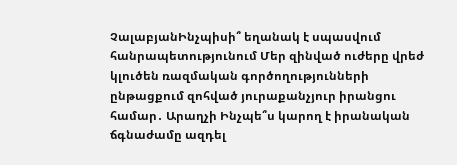ՉալաբյանԻնչպիսի՞ եղանակ է սպասվում հանրապետությունում Մեր զինված ուժերը վրեժ կլուծեն ռազմական գործողությունների ընթացքում զոհված յուրաքանչյուր իրանցու համար․ Արաղչի Ինչպե՞ս կարող է իրանական ճգնաժամը ազդել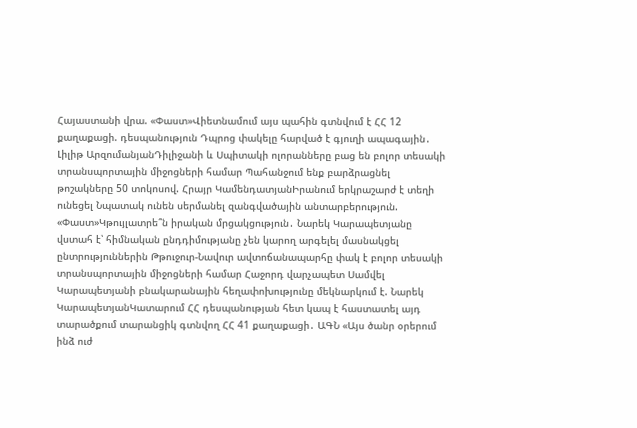Հայաստանի վրա. «Փաստ»Վիետնամում այս պահին գտնվում է ՀՀ 12 քաղաքացի. դեսպանություն Դպրոց փակելը հարված է գյուղի ապագային․ Լիլիթ ԱրզումանյանԴիլիջանի և Սպիտակի ոլորանները բաց են բոլոր տեսակի տրանսպորտային միջոցների համար Պահանջում ենք բարձրացնել թոշակները 50 տոկոսով. Հրայր ԿամենդատյանԻրանում երկրաշարժ է տեղի ունեցել Նպատակ ունեն սերմանել զանգվածային անտարբերություն. «Փաստ»Կթույլատրե՞ն իրական մրցակցություն․ Նարեկ Կարապետյանը վստահ է՝ հիմնական ընդդիմությանը չեն կարող արգելել մասնակցել ընտրություններին Թթուջուր-Նավուր ավտոճանապարհը փակ է բոլոր տեսակի տրանսպորտային միջոցների համար Հաջորդ վարչապետ Սամվել Կարապետյանի բնակարանային հեղափոխությունը մեկնարկում է. Նարեկ ԿարապետյանԿատարում ՀՀ դեսպանության հետ կապ է հաստատել այդ տարածքում տարանցիկ գտնվող ՀՀ 41 քաղաքացի․ ԱԳՆ «Այս ծանր օրերում ինձ ուժ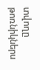տվողը թոռնիկներս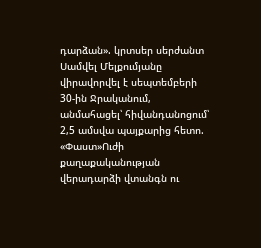դարձան». կրտսեր սերժանտ Սամվել Մելքումյանը վիրավորվել է սեպտեմբերի 30-ին Ջրականում, անմահացել՝ հիվանդանոցում՝ 2,5 ամսվա պայքարից հետո. «Փաստ»Ուժի քաղաքականության վերադարձի վտանգն ու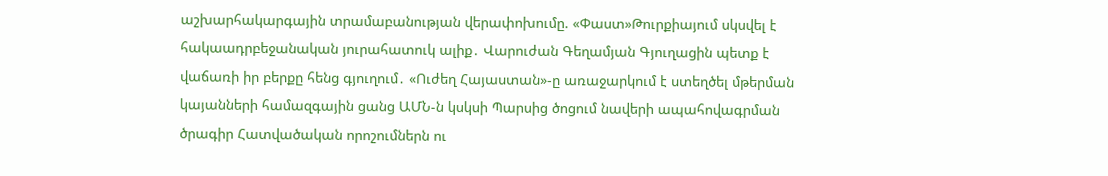աշխարհակարգային տրամաբանության վերափոխումը. «Փաստ»Թուրքիայում սկսվել է հակաադրբեջանական յուրահատուկ ալիք․ Վարուժան Գեղամյան Գյուղացին պետք է վաճառի իր բերքը հենց գյուղում․ «Ուժեղ Հայաստան»-ը առաջարկում է ստեղծել մթերման կայանների համազգային ցանց ԱՄՆ-ն կսկսի Պարսից ծոցում նավերի ապահովագրման ծրագիր Հատվածական որոշումներն ու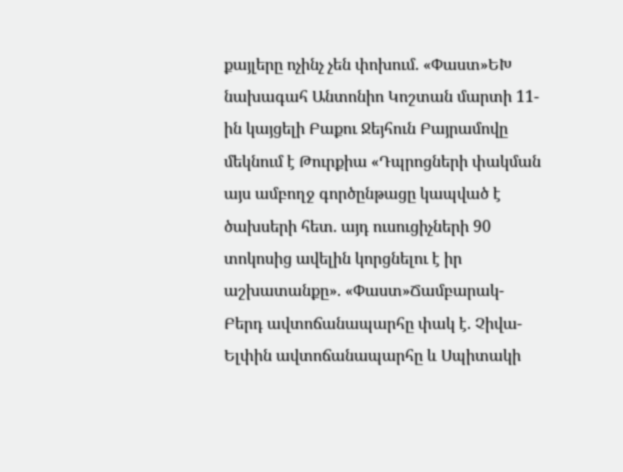քայլերը ոչինչ չեն փոխում. «Փաստ»ԵԽ նախագահ Անտոնիո Կոշտան մարտի 11-ին կայցելի Բաքու Ջեյհուն Բայրամովը մեկնում է Թուրքիա «Դպրոցների փակման այս ամբողջ գործընթացը կապված է ծախսերի հետ. այդ ուսուցիչների 90 տոկոսից ավելին կորցնելու է իր աշխատանքը». «Փաստ»Ճամբարակ-Բերդ ավտոճանապարհը փակ է. Չիվա-Ելփին ավտոճանապարհը և Սպիտակի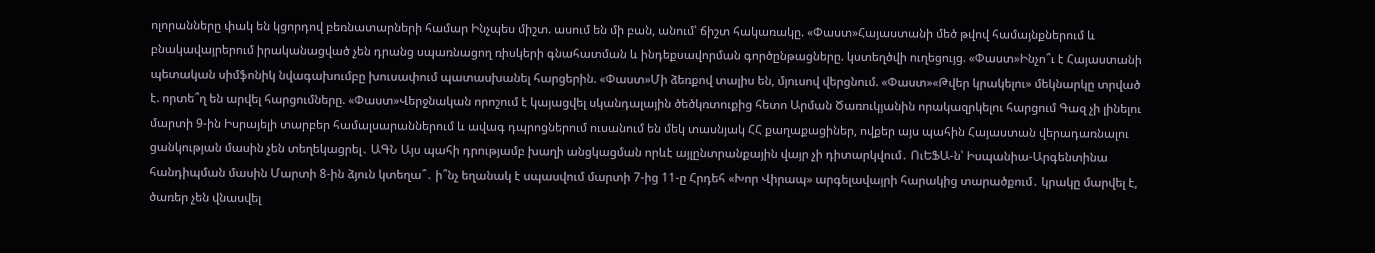ոլորանները փակ են կցորդով բեռնատարների համար Ինչպես միշտ. ասում են մի բան, անում՝ ճիշտ հակառակը. «Փաստ»Հայաստանի մեծ թվով համայնքներում և բնակավայրերում իրականացված չեն դրանց սպառնացող ռիսկերի գնահատման և ինդեքսավորման գործընթացները. կստեղծվի ուղեցույց. «Փաստ»Ինչո՞ւ է Հայաստանի պետական սիմֆոնիկ նվագախումբը խուսափում պատասխանել հարցերին. «Փաստ»Մի ձեռքով տալիս են, մյուսով վերցնում. «Փաստ»«Թվեր կրակելու» մեկնարկը տրված է. որտե՞ղ են արվել հարցումները. «Փաստ»Վերջնական որոշում է կայացվել սկանդալային ծեծկռտուքից հետո Արման Ծառուկյանին որակազրկելու հարցում Գազ չի լինելու մարտի 9-ին Իսրայելի տարբեր համալսարաններում և ավագ դպրոցներում ուսանում են մեկ տասնյակ ՀՀ քաղաքացիներ, ովքեր այս պահին Հայաստան վերադառնալու ցանկության մասին չեն տեղեկացրել․ ԱԳՆ Այս պահի դրությամբ խաղի անցկացման որևէ այլընտրանքային վայր չի դիտարկվում․ ՈւԵՖԱ-ն՝ Իսպանիա-Արգենտինա հանդիպման մասին Մարտի 8-ին ձյուն կտեղա՞․ ի՞նչ եղանակ է սպասվում մարտի 7-ից 11-ը Հրդեհ «Խոր Վիրապ» արգելավայրի հարակից տարածքում․ կրակը մարվել է, ծառեր չեն վնասվել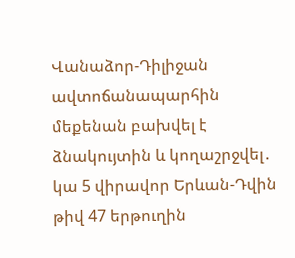Վանաձոր-Դիլիջան ավտոճանապարհին մեքենան բախվել է ձնակույտին և կողաշրջվել․ կա 5 վիրավոր Երևան-Դվին թիվ 47 երթուղին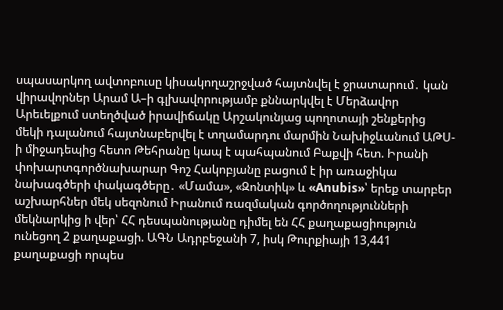սպասարկող ավտոբուսը կիսակողաշրջված հայտնվել է ջրատարում․ կան վիրավորներ Արամ Ա–ի գլխավորությամբ քննարկվել է Մերձավոր Արեւելքում ստեղծված իրավիճակը Արշակունյաց պողոտայի շենքերից մեկի դալանում հայտնաբերվել է տղամարդու մարմին Նախիջևանում ԱԹՍ-ի միջադեպից հետո Թեհրանը կապ է պահպանում Բաքվի հետ. Իրանի փոխարտգործնախարար Գոշ Հակոբյանը բացում է իր առաջիկա նախագծերի փակագծերը․ «Մամա», «Զոնտիկ» և «Anubis»՝ երեք տարբեր աշխարհներ մեկ սեզոնում Իրանում ռազմական գործողությունների մեկնարկից ի վեր՝ ՀՀ դեսպանությանը դիմել են ՀՀ քաղաքացիություն ունեցող 2 քաղաքացի. ԱԳՆ Ադրբեջանի 7, իսկ Թուրքիայի 13,441 քաղաքացի որպես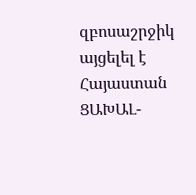զբոսաշրջիկ այցելել է Հայաստան ՑԱԽԱԼ-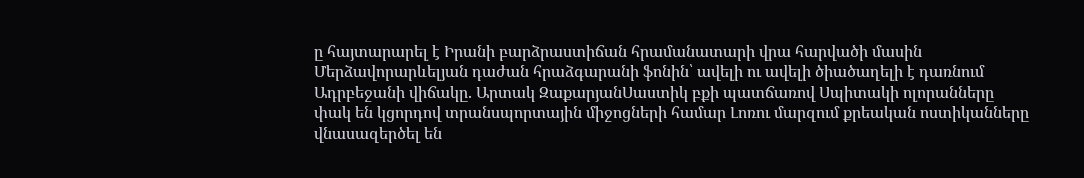ը հայտարարել է Իրանի բարձրաստիճան հրամանատարի վրա հարվածի մասին Մերձավորարևելյան դաժան հրաձգարանի ֆոնին՝ ավելի ու ավելի ծիածաղելի է դառնում Ադրբեջանի վիճակը. Արտակ ԶաքարյանՍաստիկ բքի պատճառով Սպիտակի ոլորանները փակ են կցորդով տրանսպորտային միջոցների համար Լոռու մարզում քրեական ոստիկանները վնասազերծել են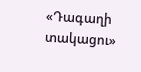«Դագաղի տակացու»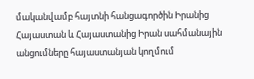մականվամբ հայտնի հանցագործին Իրանից Հայաստան և Հայաստանից Իրան սահմանային անցումները հայաստանյան կողմում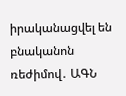իրականացվել են բնականոն ռեժիմով․ ԱԳՆ